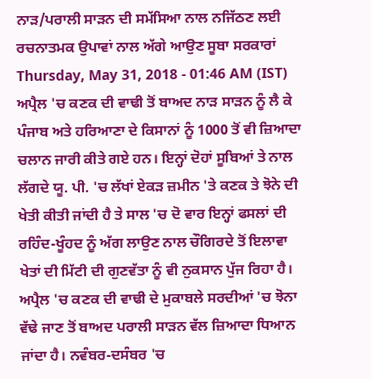ਨਾੜ/ਪਰਾਲੀ ਸਾੜਨ ਦੀ ਸਮੱਸਿਆ ਨਾਲ ਨਜਿੱਠਣ ਲਈ ਰਚਨਾਤਮਕ ਉਪਾਵਾਂ ਨਾਲ ਅੱਗੇ ਆਉਣ ਸੂਬਾ ਸਰਕਾਰਾਂ
Thursday, May 31, 2018 - 01:46 AM (IST)
ਅਪ੍ਰੈਲ 'ਚ ਕਣਕ ਦੀ ਵਾਢੀ ਤੋਂ ਬਾਅਦ ਨਾੜ ਸਾੜਨ ਨੂੰ ਲੈ ਕੇ ਪੰਜਾਬ ਅਤੇ ਹਰਿਆਣਾ ਦੇ ਕਿਸਾਨਾਂ ਨੂੰ 1000 ਤੋਂ ਵੀ ਜ਼ਿਆਦਾ ਚਲਾਨ ਜਾਰੀ ਕੀਤੇ ਗਏ ਹਨ। ਇਨ੍ਹਾਂ ਦੋਹਾਂ ਸੂਬਿਆਂ ਤੇ ਨਾਲ ਲੱਗਦੇ ਯੂ. ਪੀ. 'ਚ ਲੱਖਾਂ ਏਕੜ ਜ਼ਮੀਨ 'ਤੇ ਕਣਕ ਤੇ ਝੋਨੇ ਦੀ ਖੇਤੀ ਕੀਤੀ ਜਾਂਦੀ ਹੈ ਤੇ ਸਾਲ 'ਚ ਦੋ ਵਾਰ ਇਨ੍ਹਾਂ ਫਸਲਾਂ ਦੀ ਰਹਿੰਦ-ਖੂੰਹਦ ਨੂੰ ਅੱਗ ਲਾਉਣ ਨਾਲ ਚੌਗਿਰਦੇ ਤੋਂ ਇਲਾਵਾ ਖੇਤਾਂ ਦੀ ਮਿੱਟੀ ਦੀ ਗੁਣਵੱਤਾ ਨੂੰ ਵੀ ਨੁਕਸਾਨ ਪੁੱਜ ਰਿਹਾ ਹੈ।
ਅਪ੍ਰੈਲ 'ਚ ਕਣਕ ਦੀ ਵਾਢੀ ਦੇ ਮੁਕਾਬਲੇ ਸਰਦੀਆਂ 'ਚ ਝੋਨਾ ਵੱਢੇ ਜਾਣ ਤੋਂ ਬਾਅਦ ਪਰਾਲੀ ਸਾੜਨ ਵੱਲ ਜ਼ਿਆਦਾ ਧਿਆਨ ਜਾਂਦਾ ਹੈ। ਨਵੰਬਰ-ਦਸੰਬਰ 'ਚ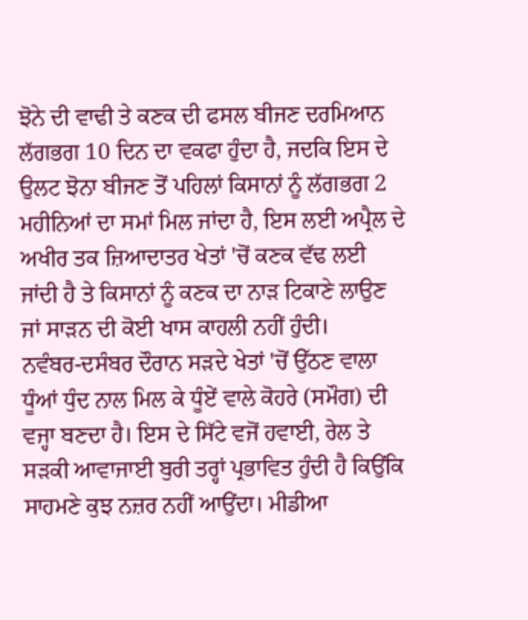ਝੋਨੇ ਦੀ ਵਾਢੀ ਤੇ ਕਣਕ ਦੀ ਫਸਲ ਬੀਜਣ ਦਰਮਿਆਨ ਲੱਗਭਗ 10 ਦਿਨ ਦਾ ਵਕਫਾ ਹੁੰਦਾ ਹੈ, ਜਦਕਿ ਇਸ ਦੇ ਉਲਟ ਝੋਨਾ ਬੀਜਣ ਤੋਂ ਪਹਿਲਾਂ ਕਿਸਾਨਾਂ ਨੂੰ ਲੱਗਭਗ 2 ਮਹੀਨਿਆਂ ਦਾ ਸਮਾਂ ਮਿਲ ਜਾਂਦਾ ਹੈ, ਇਸ ਲਈ ਅਪ੍ਰੈਲ ਦੇ ਅਖੀਰ ਤਕ ਜ਼ਿਆਦਾਤਰ ਖੇਤਾਂ 'ਚੋਂ ਕਣਕ ਵੱਢ ਲਈ ਜਾਂਦੀ ਹੈ ਤੇ ਕਿਸਾਨਾਂ ਨੂੰ ਕਣਕ ਦਾ ਨਾੜ ਟਿਕਾਣੇ ਲਾਉਣ ਜਾਂ ਸਾੜਨ ਦੀ ਕੋਈ ਖਾਸ ਕਾਹਲੀ ਨਹੀਂ ਹੁੰਦੀ।
ਨਵੰਬਰ-ਦਸੰਬਰ ਦੌਰਾਨ ਸੜਦੇ ਖੇਤਾਂ 'ਚੋਂ ਉੱਠਣ ਵਾਲਾ ਧੂੰਆਂ ਧੁੰਦ ਨਾਲ ਮਿਲ ਕੇ ਧੂੰਏਂ ਵਾਲੇ ਕੋਹਰੇ (ਸਮੌਗ) ਦੀ ਵਜ੍ਹਾ ਬਣਦਾ ਹੈ। ਇਸ ਦੇ ਸਿੱਟੇ ਵਜੋਂ ਹਵਾਈ, ਰੇਲ ਤੇ ਸੜਕੀ ਆਵਾਜਾਈ ਬੁਰੀ ਤਰ੍ਹਾਂ ਪ੍ਰਭਾਵਿਤ ਹੁੰਦੀ ਹੈ ਕਿਉਂਕਿ ਸਾਹਮਣੇ ਕੁਝ ਨਜ਼ਰ ਨਹੀਂ ਆਉਂਦਾ। ਮੀਡੀਆ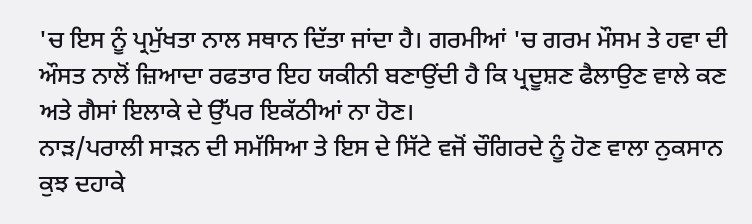'ਚ ਇਸ ਨੂੰ ਪ੍ਰਮੁੱਖਤਾ ਨਾਲ ਸਥਾਨ ਦਿੱਤਾ ਜਾਂਦਾ ਹੈ। ਗਰਮੀਆਂ 'ਚ ਗਰਮ ਮੌਸਮ ਤੇ ਹਵਾ ਦੀ ਔਸਤ ਨਾਲੋਂ ਜ਼ਿਆਦਾ ਰਫਤਾਰ ਇਹ ਯਕੀਨੀ ਬਣਾਉਂਦੀ ਹੈ ਕਿ ਪ੍ਰਦੂਸ਼ਣ ਫੈਲਾਉਣ ਵਾਲੇ ਕਣ ਅਤੇ ਗੈਸਾਂ ਇਲਾਕੇ ਦੇ ਉੱਪਰ ਇਕੱਠੀਆਂ ਨਾ ਹੋਣ।
ਨਾੜ/ਪਰਾਲੀ ਸਾੜਨ ਦੀ ਸਮੱਸਿਆ ਤੇ ਇਸ ਦੇ ਸਿੱਟੇ ਵਜੋਂ ਚੌਗਿਰਦੇ ਨੂੰ ਹੋਣ ਵਾਲਾ ਨੁਕਸਾਨ ਕੁਝ ਦਹਾਕੇ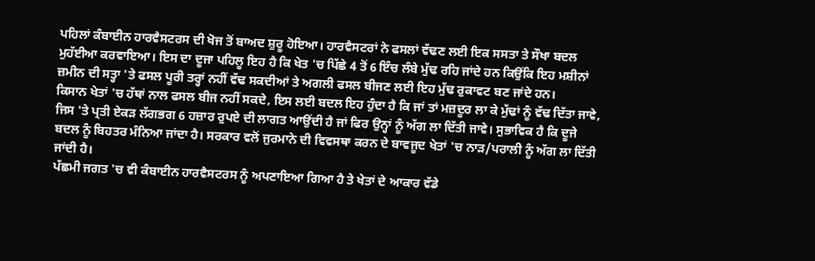ਪਹਿਲਾਂ ਕੰਬਾਈਨ ਹਾਰਵੈਸਟਰਸ ਦੀ ਖੋਜ ਤੋਂ ਬਾਅਦ ਸ਼ੁਰੂ ਹੋਇਆ। ਹਾਰਵੈਸਟਰਾਂ ਨੇ ਫਸਲਾਂ ਵੱਢਣ ਲਈ ਇਕ ਸਸਤਾ ਤੇ ਸੌਖਾ ਬਦਲ ਮੁਹੱਈਆ ਕਰਵਾਇਆ। ਇਸ ਦਾ ਦੂਜਾ ਪਹਿਲੂ ਇਹ ਹੈ ਕਿ ਖੇਤ 'ਚ ਪਿੱਛੇ 4 ਤੋਂ 6 ਇੰਚ ਲੰਬੇ ਮੁੱਢ ਰਹਿ ਜਾਂਦੇ ਹਨ ਕਿਉਂਕਿ ਇਹ ਮਸ਼ੀਨਾਂ ਜ਼ਮੀਨ ਦੀ ਸਤ੍ਹਾ 'ਤੇ ਫਸਲ ਪੂਰੀ ਤਰ੍ਹਾਂ ਨਹੀਂ ਵੱਢ ਸਕਦੀਆਂ ਤੇ ਅਗਲੀ ਫਸਲ ਬੀਜਣ ਲਈ ਇਹ ਮੁੱਢ ਰੁਕਾਵਟ ਬਣ ਜਾਂਦੇ ਹਨ।
ਕਿਸਾਨ ਖੇਤਾਂ 'ਚ ਹੱਥਾਂ ਨਾਲ ਫਸਲ ਬੀਜ ਨਹੀਂ ਸਕਦੇ, ਇਸ ਲਈ ਬਦਲ ਇਹ ਹੁੰਦਾ ਹੈ ਕਿ ਜਾਂ ਤਾਂ ਮਜ਼ਦੂਰ ਲਾ ਕੇ ਮੁੱਢਾਂ ਨੂੰ ਵੱਢ ਦਿੱਤਾ ਜਾਵੇ, ਜਿਸ 'ਤੇ ਪ੍ਰਤੀ ਏਕੜ ਲੱਗਭਗ 6 ਹਜ਼ਾਰ ਰੁਪਏ ਦੀ ਲਾਗਤ ਆਉਂਦੀ ਹੈ ਜਾਂ ਫਿਰ ਉਨ੍ਹਾਂ ਨੂੰ ਅੱਗ ਲਾ ਦਿੱਤੀ ਜਾਵੇ। ਸੁਭਾਵਿਕ ਹੈ ਕਿ ਦੂਜੇ ਬਦਲ ਨੂੰ ਬਿਹਤਰ ਮੰਨਿਆ ਜਾਂਦਾ ਹੈ। ਸਰਕਾਰ ਵਲੋਂ ਜੁਰਮਾਨੇ ਦੀ ਵਿਵਸਥਾ ਕਰਨ ਦੇ ਬਾਵਜੂਦ ਖੇਤਾਂ 'ਚ ਨਾੜ/ਪਰਾਲੀ ਨੂੰ ਅੱਗ ਲਾ ਦਿੱਤੀ ਜਾਂਦੀ ਹੈ।
ਪੱਛਮੀ ਜਗਤ 'ਚ ਵੀ ਕੰਬਾਈਨ ਹਾਰਵੈਸਟਰਸ ਨੂੰ ਅਪਣਾਇਆ ਗਿਆ ਹੈ ਤੇ ਖੇਤਾਂ ਦੇ ਆਕਾਰ ਵੱਡੇ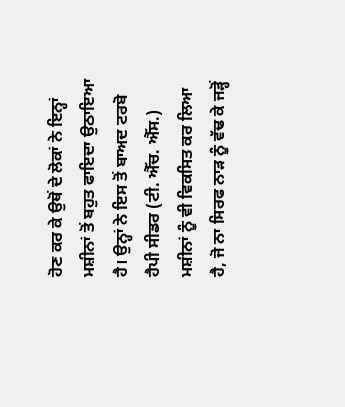ਹੋਣ ਕਰ ਕੇ ਉਥੋਂ ਦੇ ਲੋਕਾਂ ਨੇ ਇਨ੍ਹਾਂ ਮਸ਼ੀਨਾਂ ਤੋਂ ਬਹੁਤ ਫਾਇਦਾ ਉਠਾਇਆ ਹੈ। ਉਨ੍ਹਾਂ ਨੇ ਇਸ ਤੋਂ ਬਾਅਦ ਟਰਬੋ ਹੈਪੀ ਸੀਡਰ (ਟੀ. ਐੱਚ. ਐੱਸ.) ਮਸ਼ੀਨਾਂ ਨੂੰ ਵੀ ਵਿਕਸਿਤ ਕਰ ਲਿਆ ਹੈ, ਜੋ ਨਾ ਸਿਰਫ ਨਾੜ ਨੂੰ ਵੱਢ ਕੇ ਜੜ੍ਹੋਂ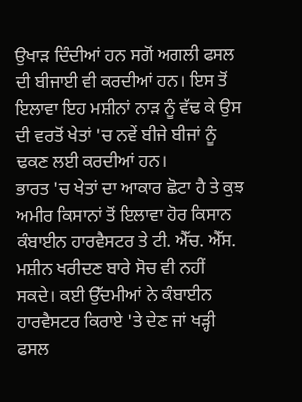ਉਖਾੜ ਦਿੰਦੀਆਂ ਹਨ ਸਗੋਂ ਅਗਲੀ ਫਸਲ ਦੀ ਬੀਜਾਈ ਵੀ ਕਰਦੀਆਂ ਹਨ। ਇਸ ਤੋਂ ਇਲਾਵਾ ਇਹ ਮਸ਼ੀਨਾਂ ਨਾੜ ਨੂੰ ਵੱਢ ਕੇ ਉਸ ਦੀ ਵਰਤੋਂ ਖੇਤਾਂ 'ਚ ਨਵੇਂ ਬੀਜੇ ਬੀਜਾਂ ਨੂੰ ਢਕਣ ਲਈ ਕਰਦੀਆਂ ਹਨ।
ਭਾਰਤ 'ਚ ਖੇਤਾਂ ਦਾ ਆਕਾਰ ਛੋਟਾ ਹੈ ਤੇ ਕੁਝ ਅਮੀਰ ਕਿਸਾਨਾਂ ਤੋਂ ਇਲਾਵਾ ਹੋਰ ਕਿਸਾਨ ਕੰਬਾਈਨ ਹਾਰਵੈਸਟਰ ਤੇ ਟੀ. ਐੱਚ. ਐੱਸ. ਮਸ਼ੀਨ ਖਰੀਦਣ ਬਾਰੇ ਸੋਚ ਵੀ ਨਹੀਂ ਸਕਦੇ। ਕਈ ਉੱਦਮੀਆਂ ਨੇ ਕੰਬਾਈਨ ਹਾਰਵੈਸਟਰ ਕਿਰਾਏ 'ਤੇ ਦੇਣ ਜਾਂ ਖੜ੍ਹੀ ਫਸਲ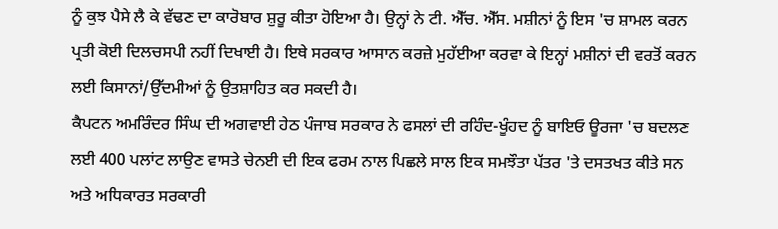ਨੂੰ ਕੁਝ ਪੈਸੇ ਲੈ ਕੇ ਵੱਢਣ ਦਾ ਕਾਰੋਬਾਰ ਸ਼ੁਰੂ ਕੀਤਾ ਹੋਇਆ ਹੈ। ਉਨ੍ਹਾਂ ਨੇ ਟੀ. ਐੱਚ. ਐੱਸ. ਮਸ਼ੀਨਾਂ ਨੂੰ ਇਸ 'ਚ ਸ਼ਾਮਲ ਕਰਨ ਪ੍ਰਤੀ ਕੋਈ ਦਿਲਚਸਪੀ ਨਹੀਂ ਦਿਖਾਈ ਹੈ। ਇਥੇ ਸਰਕਾਰ ਆਸਾਨ ਕਰਜ਼ੇ ਮੁਹੱਈਆ ਕਰਵਾ ਕੇ ਇਨ੍ਹਾਂ ਮਸ਼ੀਨਾਂ ਦੀ ਵਰਤੋਂ ਕਰਨ ਲਈ ਕਿਸਾਨਾਂ/ਉੱਦਮੀਆਂ ਨੂੰ ਉਤਸ਼ਾਹਿਤ ਕਰ ਸਕਦੀ ਹੈ।
ਕੈਪਟਨ ਅਮਰਿੰਦਰ ਸਿੰਘ ਦੀ ਅਗਵਾਈ ਹੇਠ ਪੰਜਾਬ ਸਰਕਾਰ ਨੇ ਫਸਲਾਂ ਦੀ ਰਹਿੰਦ-ਖੂੰਹਦ ਨੂੰ ਬਾਇਓ ਊਰਜਾ 'ਚ ਬਦਲਣ ਲਈ 400 ਪਲਾਂਟ ਲਾਉਣ ਵਾਸਤੇ ਚੇਨਈ ਦੀ ਇਕ ਫਰਮ ਨਾਲ ਪਿਛਲੇ ਸਾਲ ਇਕ ਸਮਝੌਤਾ ਪੱਤਰ 'ਤੇ ਦਸਤਖਤ ਕੀਤੇ ਸਨ ਅਤੇ ਅਧਿਕਾਰਤ ਸਰਕਾਰੀ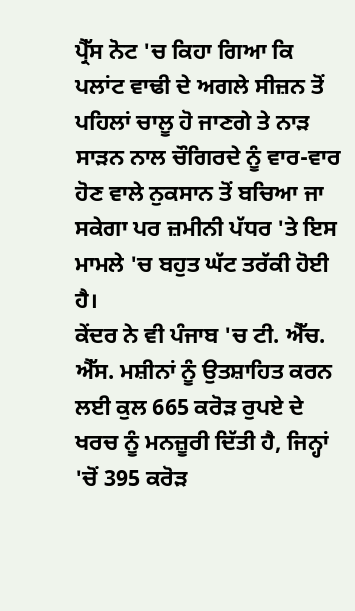ਪ੍ਰੈੱਸ ਨੋਟ 'ਚ ਕਿਹਾ ਗਿਆ ਕਿ ਪਲਾਂਟ ਵਾਢੀ ਦੇ ਅਗਲੇ ਸੀਜ਼ਨ ਤੋਂ ਪਹਿਲਾਂ ਚਾਲੂ ਹੋ ਜਾਣਗੇ ਤੇ ਨਾੜ ਸਾੜਨ ਨਾਲ ਚੌਗਿਰਦੇ ਨੂੰ ਵਾਰ-ਵਾਰ ਹੋਣ ਵਾਲੇ ਨੁਕਸਾਨ ਤੋਂ ਬਚਿਆ ਜਾ ਸਕੇਗਾ ਪਰ ਜ਼ਮੀਨੀ ਪੱਧਰ 'ਤੇ ਇਸ ਮਾਮਲੇ 'ਚ ਬਹੁਤ ਘੱਟ ਤਰੱਕੀ ਹੋਈ ਹੈ।
ਕੇਂਦਰ ਨੇ ਵੀ ਪੰਜਾਬ 'ਚ ਟੀ. ਐੱਚ. ਐੱਸ. ਮਸ਼ੀਨਾਂ ਨੂੰ ਉਤਸ਼ਾਹਿਤ ਕਰਨ ਲਈ ਕੁਲ 665 ਕਰੋੜ ਰੁਪਏ ਦੇ ਖਰਚ ਨੂੰ ਮਨਜ਼ੂਰੀ ਦਿੱਤੀ ਹੈ, ਜਿਨ੍ਹਾਂ 'ਚੋਂ 395 ਕਰੋੜ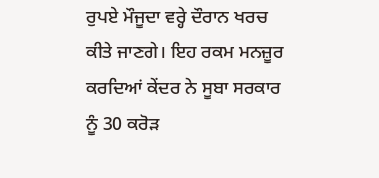ਰੁਪਏ ਮੌਜੂਦਾ ਵਰ੍ਹੇ ਦੌਰਾਨ ਖਰਚ ਕੀਤੇ ਜਾਣਗੇ। ਇਹ ਰਕਮ ਮਨਜ਼ੂਰ ਕਰਦਿਆਂ ਕੇਂਦਰ ਨੇ ਸੂਬਾ ਸਰਕਾਰ ਨੂੰ 30 ਕਰੋੜ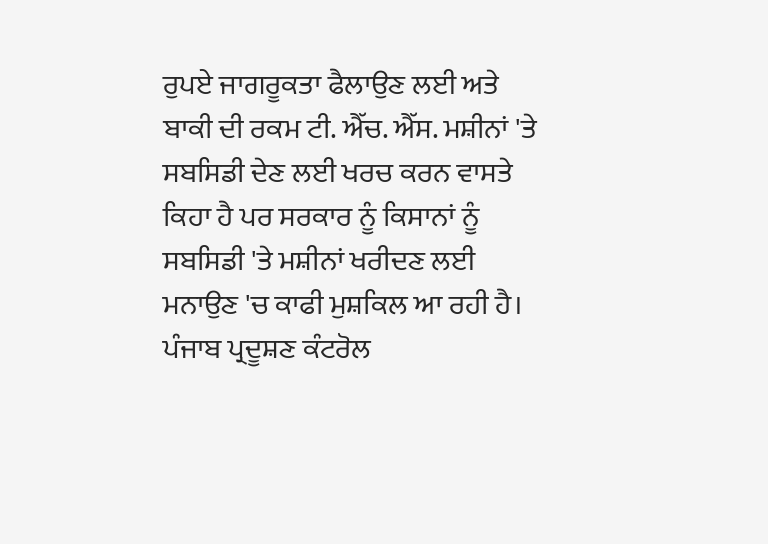ਰੁਪਏ ਜਾਗਰੂਕਤਾ ਫੈਲਾਉਣ ਲਈ ਅਤੇ ਬਾਕੀ ਦੀ ਰਕਮ ਟੀ. ਐੱਚ. ਐੱਸ. ਮਸ਼ੀਨਾਂ 'ਤੇ ਸਬਸਿਡੀ ਦੇਣ ਲਈ ਖਰਚ ਕਰਨ ਵਾਸਤੇ ਕਿਹਾ ਹੈ ਪਰ ਸਰਕਾਰ ਨੂੰ ਕਿਸਾਨਾਂ ਨੂੰ ਸਬਸਿਡੀ 'ਤੇ ਮਸ਼ੀਨਾਂ ਖਰੀਦਣ ਲਈ ਮਨਾਉਣ 'ਚ ਕਾਫੀ ਮੁਸ਼ਕਿਲ ਆ ਰਹੀ ਹੈ।
ਪੰਜਾਬ ਪ੍ਰਦੂਸ਼ਣ ਕੰਟਰੋਲ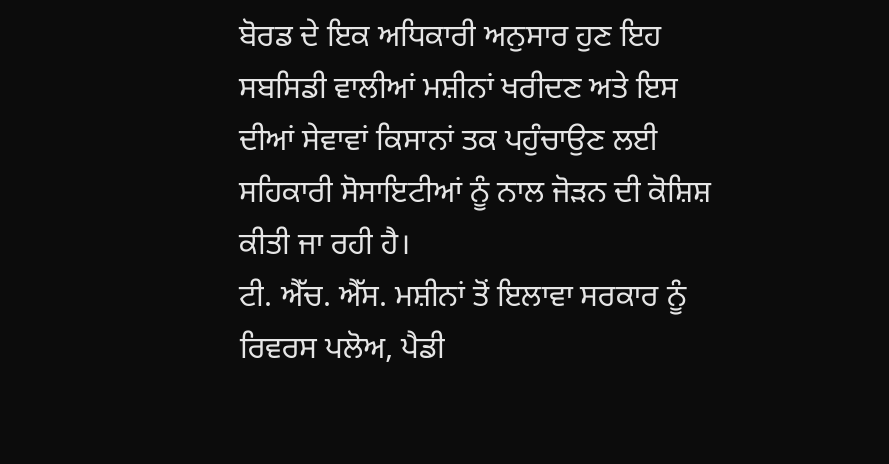ਬੋਰਡ ਦੇ ਇਕ ਅਧਿਕਾਰੀ ਅਨੁਸਾਰ ਹੁਣ ਇਹ ਸਬਸਿਡੀ ਵਾਲੀਆਂ ਮਸ਼ੀਨਾਂ ਖਰੀਦਣ ਅਤੇ ਇਸ ਦੀਆਂ ਸੇਵਾਵਾਂ ਕਿਸਾਨਾਂ ਤਕ ਪਹੁੰਚਾਉਣ ਲਈ ਸਹਿਕਾਰੀ ਸੋਸਾਇਟੀਆਂ ਨੂੰ ਨਾਲ ਜੋੜਨ ਦੀ ਕੋਸ਼ਿਸ਼ ਕੀਤੀ ਜਾ ਰਹੀ ਹੈ।
ਟੀ. ਐੱਚ. ਐੱਸ. ਮਸ਼ੀਨਾਂ ਤੋਂ ਇਲਾਵਾ ਸਰਕਾਰ ਨੂੰ ਰਿਵਰਸ ਪਲੋਅ, ਪੈਡੀ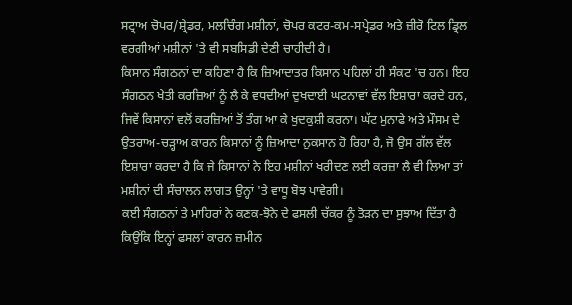ਸਟ੍ਰਾਅ ਚੋਪਰ/ਸ਼੍ਰੇਡਰ, ਮਲਚਿੰਗ ਮਸ਼ੀਨਾਂ, ਚੋਪਰ ਕਟਰ-ਕਮ-ਸਪ੍ਰੇਡਰ ਅਤੇ ਜ਼ੀਰੋ ਟਿਲ ਡ੍ਰਿਲ ਵਰਗੀਆਂ ਮਸ਼ੀਨਾਂ 'ਤੇ ਵੀ ਸਬਸਿਡੀ ਦੇਣੀ ਚਾਹੀਦੀ ਹੈ।
ਕਿਸਾਨ ਸੰਗਠਨਾਂ ਦਾ ਕਹਿਣਾ ਹੈ ਕਿ ਜ਼ਿਆਦਾਤਰ ਕਿਸਾਨ ਪਹਿਲਾਂ ਹੀ ਸੰਕਟ 'ਚ ਹਨ। ਇਹ ਸੰਗਠਨ ਖੇਤੀ ਕਰਜ਼ਿਆਂ ਨੂੰ ਲੈ ਕੇ ਵਧਦੀਆਂ ਦੁਖਦਾਈ ਘਟਨਾਵਾਂ ਵੱਲ ਇਸ਼ਾਰਾ ਕਰਦੇ ਹਨ, ਜਿਵੇਂ ਕਿਸਾਨਾਂ ਵਲੋਂ ਕਰਜ਼ਿਆਂ ਤੋਂ ਤੰਗ ਆ ਕੇ ਖੁਦਕੁਸ਼ੀ ਕਰਨਾ। ਘੱਟ ਮੁਨਾਫੇ ਅਤੇ ਮੌਸਮ ਦੇ ਉਤਰਾਅ-ਚੜ੍ਹਾਅ ਕਾਰਨ ਕਿਸਾਨਾਂ ਨੂੰ ਜ਼ਿਆਦਾ ਨੁਕਸਾਨ ਹੋ ਰਿਹਾ ਹੈ, ਜੋ ਉਸ ਗੱਲ ਵੱਲ ਇਸ਼ਾਰਾ ਕਰਦਾ ਹੈ ਕਿ ਜੇ ਕਿਸਾਨਾਂ ਨੇ ਇਹ ਮਸ਼ੀਨਾਂ ਖਰੀਦਣ ਲਈ ਕਰਜ਼ਾ ਲੈ ਵੀ ਲਿਆ ਤਾਂ ਮਸ਼ੀਨਾਂ ਦੀ ਸੰਚਾਲਨ ਲਾਗਤ ਉਨ੍ਹਾਂ 'ਤੇ ਵਾਧੂ ਬੋਝ ਪਾਵੇਗੀ।
ਕਈ ਸੰਗਠਨਾਂ ਤੇ ਮਾਹਿਰਾਂ ਨੇ ਕਣਕ-ਝੋਨੇ ਦੇ ਫਸਲੀ ਚੱਕਰ ਨੂੰ ਤੋੜਨ ਦਾ ਸੁਝਾਅ ਦਿੱਤਾ ਹੈ ਕਿਉਂਕਿ ਇਨ੍ਹਾਂ ਫਸਲਾਂ ਕਾਰਨ ਜ਼ਮੀਨ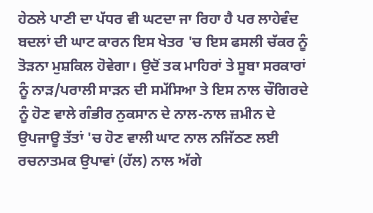ਹੇਠਲੇ ਪਾਣੀ ਦਾ ਪੱਧਰ ਵੀ ਘਟਦਾ ਜਾ ਰਿਹਾ ਹੈ ਪਰ ਲਾਹੇਵੰਦ ਬਦਲਾਂ ਦੀ ਘਾਟ ਕਾਰਨ ਇਸ ਖੇਤਰ 'ਚ ਇਸ ਫਸਲੀ ਚੱਕਰ ਨੂੰ ਤੋੜਨਾ ਮੁਸ਼ਕਿਲ ਹੋਵੇਗਾ। ਉਦੋਂ ਤਕ ਮਾਹਿਰਾਂ ਤੇ ਸੂਬਾ ਸਰਕਾਰਾਂ ਨੂੰ ਨਾੜ/ਪਰਾਲੀ ਸਾੜਨ ਦੀ ਸਮੱਸਿਆ ਤੇ ਇਸ ਨਾਲ ਚੌਗਿਰਦੇ ਨੂੰ ਹੋਣ ਵਾਲੇ ਗੰਭੀਰ ਨੁਕਸਾਨ ਦੇ ਨਾਲ-ਨਾਲ ਜ਼ਮੀਨ ਦੇ ਉਪਜਾਊ ਤੱਤਾਂ 'ਚ ਹੋਣ ਵਾਲੀ ਘਾਟ ਨਾਲ ਨਜਿੱਠਣ ਲਈ ਰਚਨਾਤਮਕ ਉਪਾਵਾਂ (ਹੱਲ) ਨਾਲ ਅੱਗੇ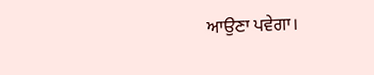ਆਉਣਾ ਪਵੇਗਾ।